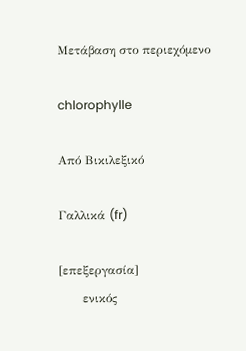Μετάβαση στο περιεχόμενο

chlorophylle

Από Βικιλεξικό

Γαλλικά (fr)

[επεξεργασία]
      ενικός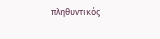πληθυντικός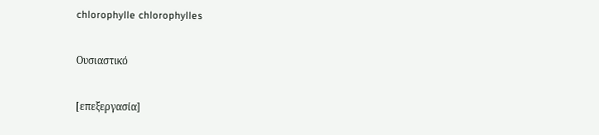chlorophylle chlorophylles

Ουσιαστικό

[επεξεργασία]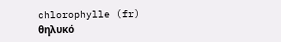chlorophylle (fr) θηλυκό